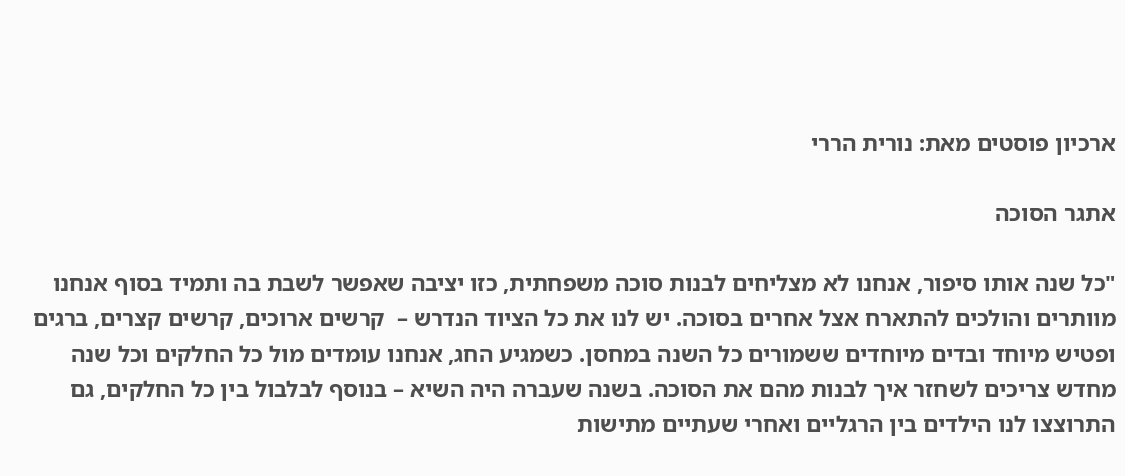ארכיון פוסטים מאת: נורית הררי

אתגר הסוכה

"כל שנה אותו סיפור, אנחנו לא מצליחים לבנות סוכה משפחתית, כזו יציבה שאפשר לשבת בה ותמיד בסוף אנחנו מוותרים והולכים להתארח אצל אחרים בסוכה. יש לנו את כל הציוד הנדרש –  קרשים ארוכים, קרשים קצרים, ברגים ופטיש מיוחד ובדים מיוחדים ששמורים כל השנה במחסן. כשמגיע החג, אנחנו עומדים מול כל החלקים וכל שנה מחדש צריכים לשחזר איך לבנות מהם את הסוכה. בשנה שעברה היה השיא – בנוסף לבלבול בין כל החלקים, גם התרוצצו לנו הילדים בין הרגליים ואחרי שעתיים מתישות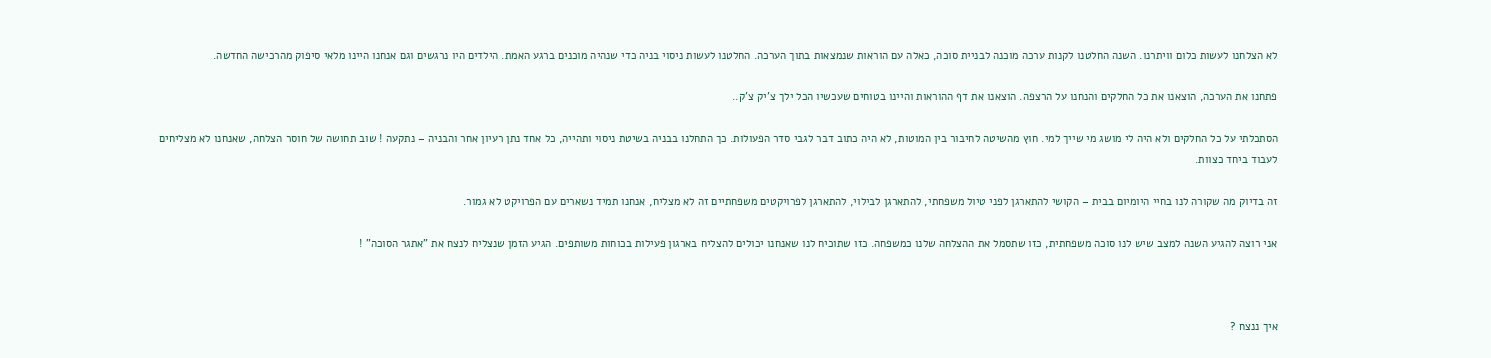לא הצלחנו לעשות כלום וויתרנו. השנה החלטנו לקנות ערכה מוכנה לבניית סוכה, כאלה עם הוראות שנמצאות בתוך הערכה. החלטנו לעשות ניסוי בניה כדי שנהיה מוכנים ברגע האמת. הילדים היו נרגשים וגם אנחנו היינו מלאי סיפוק מהרכישה החדשה.

פתחנו את הערכה, הוצאנו את כל החלקים והנחנו על הרצפה. הוצאנו את דף ההוראות והיינו בטוחים שעכשיו הכל ילך צ'יק צ'ק..

הסתכלתי על כל החלקים ולא היה לי מושג מי שייך למי. חוץ מהשיטה לחיבור בין המוטות, לא היה כתוב דבר לגבי סדר הפעולות. כך התחלנו בבניה בשיטת ניסוי ותהייה, כל אחד נתן רעיון אחר והבניה – נתקעה ! שוב תחושה של חוסר הצלחה, שאנחנו לא מצליחים לעבוד ביחד כצוות.

זה בדיוק מה שקורה לנו בחיי היומיום בבית – הקושי להתארגן לפני טיול משפחתי, להתארגן לבילוי, להתארגן לפרויקטים משפחתיים זה לא מצליח, אנחנו תמיד נשארים עם הפרויקט לא גמור.

אני רוצה להגיע השנה למצב שיש לנו סוכה משפחתית, כזו שתסמל את ההצלחה שלנו כמשפחה. כזו שתוכיח לנו שאנחנו יכולים להצליח בארגון פעילות בכוחות משותפים. הגיע הזמן שנצליח לנצח את "אתגר הסוכה" !



איך ננצח ?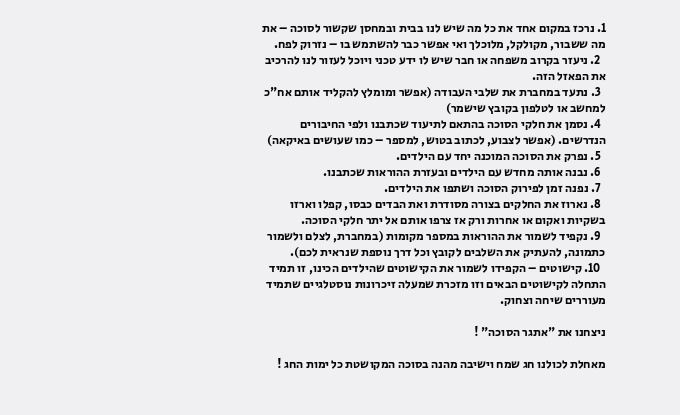1. נרכז במקום אחד את כל מה שיש לנו בבית ובמחסן שקשור לסוכה – את מה ששבור, מקולקל, מלוכלך ואי אפשר כבר להשתמש בו – נזרוק לפח.
  2. ניעזר בקרוב משפחה או חבר שיש לו ידע טכני ויוכל לעזור לנו להרכיב את הפאזל הזה.
  3. נתעד במחברת את שלבי העבודה (אפשר ומומלץ להקליד אותם אח"כ למחשב או לטלפון בקובץ שישמר)
  4. נסמן את חלקי הסוכה בהתאם לתיעוד שכתבנו ולפי החיבורים הנדרשים. (אפשר לצבוע, לכתוב בטוש, למספר – כמו שעושים באיקאה)
  5. נפרק את הסוכה המוכנה יחד עם הילדים.
  6. נבנה אותה מחדש עם הילדים ובעזרת ההוראות שכתבנו.
  7. נפנה זמן לפירוק הסוכה ושתפו את הילדים.
  8. נארוז את החלקים בצורה מסודרת ואת הבדים כבסו, קפלו וארזו בשקיות ואקום או אחרות ורק אז צרפו אותם אל יתר חלקי הסוכה.
  9. נקפיד לשמור את ההוראות במספר מקומות (במחברת, לצלם ולשמור כתמונה, להעתיק את השלבים לקובץ וכל דרך נוספת שנראית לכם).
  10. קישוטים – הקפידו לשמור את הקישוטים שהילדים הכינו, זו תמיד התחלה לקישוטים הבאים וזו מזכרת שמעלה זיכרונות נוסטלגיים שתמיד מעוררים שיחה וצחוק.

ניצחנו את "אתגר הסוכה" !

מאחלת לכולנו חג שמח וישיבה מהנה בסוכה המקושטת כל ימות החג !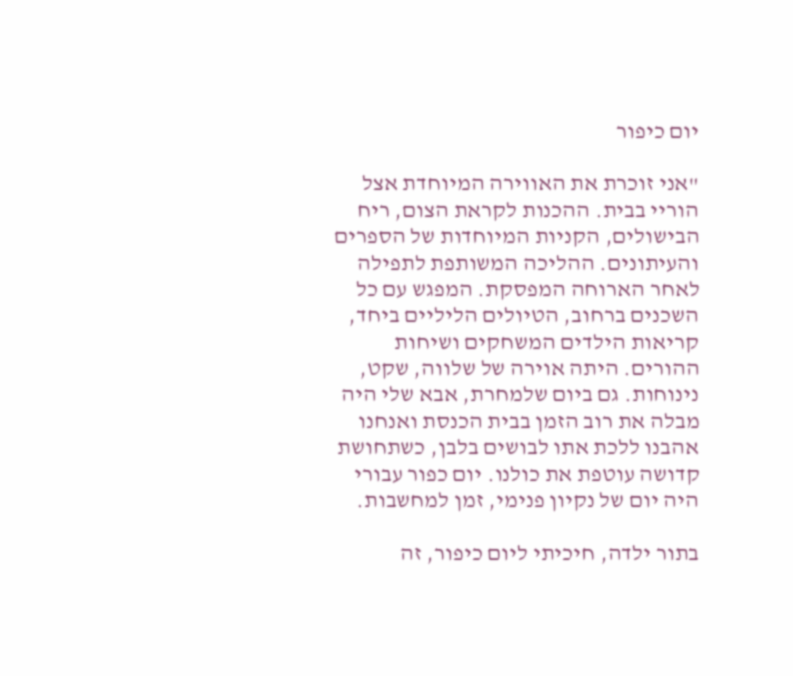יום כיפור

"אני זוכרת את האווירה המיוחדת אצל הוריי בבית. ההכנות לקראת הצום, ריח הבישולים, הקניות המיוחדות של הספרים והעיתונים. ההליכה המשותפת לתפילה לאחר הארוחה המפסקת. המפגש עם כל השכנים ברחוב, הטיולים הליליים ביחד, קריאות הילדים המשחקים ושיחות ההורים. היתה אוירה של שלווה, שקט, נינוחות. גם ביום שלמחרת, אבא שלי היה מבלה את רוב הזמן בבית הכנסת ואנחנו אהבנו ללכת אתו לבושים בלבן, כשתחושת קדושה עוטפת את כולנו. יום כפור עבורי היה יום של נקיון פנימי, זמן למחשבות.

בתור ילדה, חיכיתי ליום כיפור, זה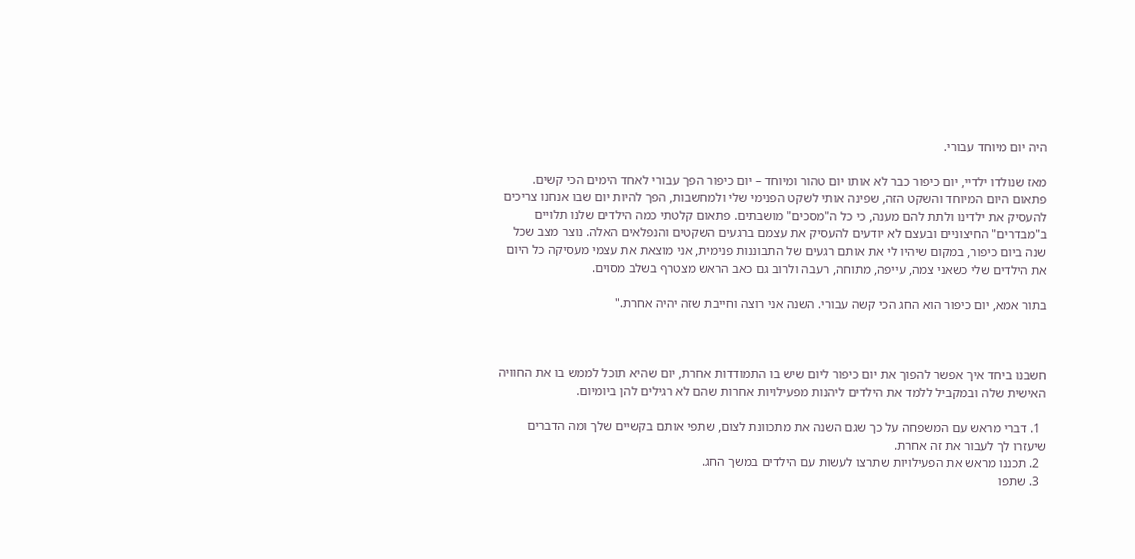היה יום מיוחד עבורי.

מאז שנולדו ילדיי, יום כיפור כבר לא אותו יום טהור ומיוחד – יום כיפור הפך עבורי לאחד הימים הכי קשים. פתאום היום המיוחד והשקט הזה, שפינה אותי לשקט הפנימי שלי ולמחשבות, הפך להיות יום שבו אנחנו צריכים להעסיק את ילדינו ולתת להם מענה, כי כל ה"מסכים" מושבתים. פתאום קלטתי כמה הילדים שלנו תלויים ב"מבדרים" החיצוניים ובעצם לא יודעים להעסיק את עצמם ברגעים השקטים והנפלאים האלה. נוצר מצב שכל שנה ביום כיפור, במקום שיהיו לי את אותם רגעים של התבוננות פנימית, אני מוצאת את עצמי מעסיקה כל היום את הילדים שלי כשאני צמה, עייפה, מתוחה, רעבה ולרוב גם כאב הראש מצטרף בשלב מסוים.

בתור אמא, יום כיפור הוא החג הכי קשה עבורי. השנה אני רוצה וחייבת שזה יהיה אחרת."



חשבנו ביחד איך אפשר להפוך את יום כיפור ליום שיש בו התמודדות אחרת, יום שהיא תוכל לממש בו את החוויה האישית שלה ובמקביל ללמד את הילדים ליהנות מפעילויות אחרות שהם לא רגילים להן ביומיום.

  1. דברי מראש עם המשפחה על כך שגם השנה את מתכוונת לצום, שתפי אותם בקשיים שלך ומה הדברים שיעזרו לך לעבור את זה אחרת.
  2. תכננו מראש את הפעילויות שתרצו לעשות עם הילדים במשך החג.
  3. שתפו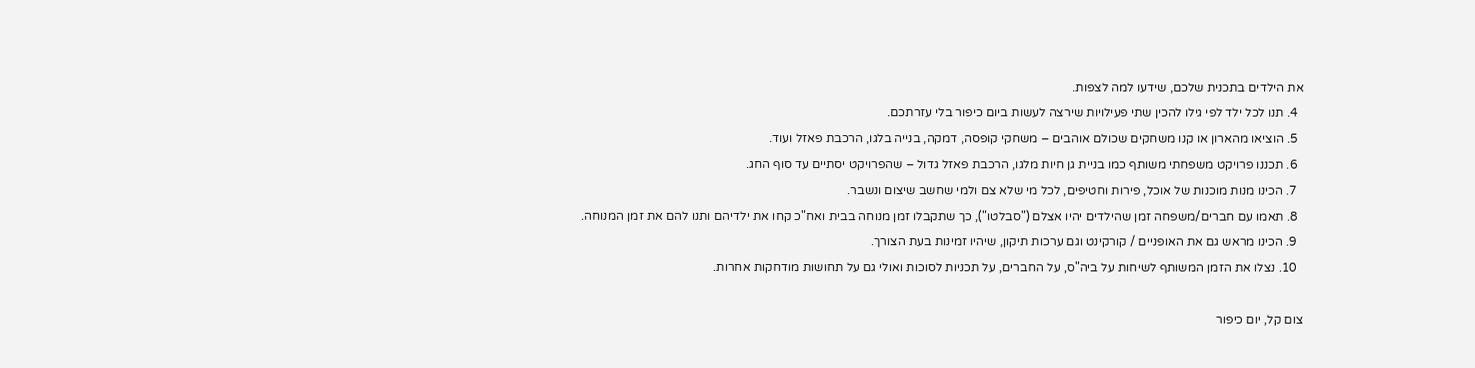את הילדים בתכנית שלכם, שידעו למה לצפות.
  4. תנו לכל ילד לפי גילו להכין שתי פעילויות שירצה לעשות ביום כיפור בלי עזרתכם.
  5. הוציאו מהארון או קנו משחקים שכולם אוהבים – משחקי קופסה, דמקה, בנייה בלגו, הרכבת פאזל ועוד.
  6. תכננו פרויקט משפחתי משותף כמו בניית גן חיות מלגו, הרכבת פאזל גדול – שהפרויקט יסתיים עד סוף החג.
  7. הכינו מנות מוכנות של אוכל, פירות וחטיפים, לכל מי שלא צם ולמי שחשב שיצום ונשבר.
  8. תאמו עם חברים/משפחה זמן שהילדים יהיו אצלם ("סבלטו"), כך שתקבלו זמן מנוחה בבית ואח"כ קחו את ילדיהם ותנו להם את זמן המנוחה.
  9. הכינו מראש גם את האופניים / קורקינט וגם ערכות תיקון, שיהיו זמינות בעת הצורך.
  10. נצלו את הזמן המשותף לשיחות על ביה"ס, על החברים, על תכניות לסוכות ואולי גם על תחושות מודחקות אחרות.

צום קל, יום כיפור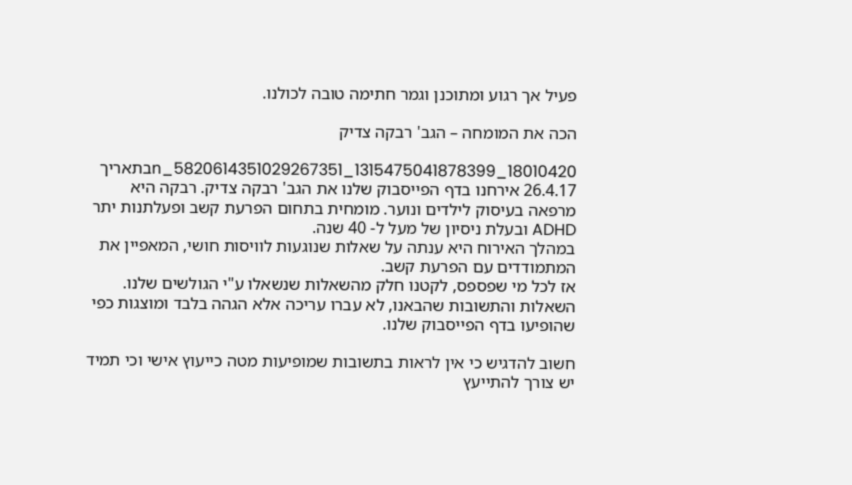פעיל אך רגוע ומתוכנן וגמר חתימה טובה לכולנו.

הכה את המומחה – הגב' רבקה צדיק

18010420_1315475041878399_5820614351029267351_nבתאריך 26.4.17 אירחנו בדף הפייסבוק שלנו את הגב' רבקה צדיק. רבקה היא מרפאה בעיסוק לילדים ונוער. מומחית בתחום הפרעת קשב ופעלתנות יתר ADHD ובעלת ניסיון של מעל ל- 40 שנה.
במהלך האירוח היא ענתה על שאלות שנוגעות לוויסות חושי, המאפיין את המתמודדים עם הפרעת קשב.
אז לכל מי שפספס, לקטנו חלק מהשאלות שנשאלו ע"י הגולשים שלנו. השאלות והתשובות שהבאנו, לא עברו עריכה אלא הגהה בלבד ומוצגות כפי שהופיעו בדף הפייסבוק שלנו.

חשוב להדגיש כי אין לראות בתשובות שמופיעות מטה כייעוץ אישי וכי תמיד יש צורך להתייעץ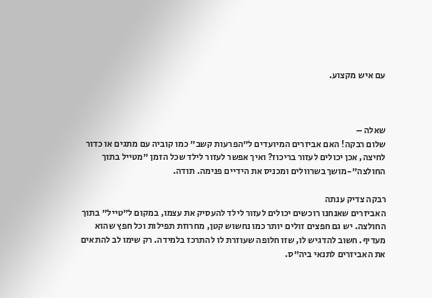עם איש מקצוע.



שאלה –
שלום רבקה! האם אביזרים המיועדים ל"הפרעות קשב" כמו קוביה עם מתגים או כדור לחיצה, אכן יכולים לעזור בריכוז? ואיך אפשר לעזור לילד שכל הזמן "מטייל בתוך החולצה"-מושך בשרוולים ומכניס את הידיים פנימה. תודה.

רבקה צדיק ענתה
האביזרים שאנחנו רוכשים יכולים לעזור לילד להעסיק את עצמו, במקום ל"טייל" בתוך החולצה. יש גם חפצים זולים יותר כמו נחשוש קטן, מחרוזת תפילות וכל חפץ שהוא מעדיף. חשוב להדגיש לו, שזו חלופה שעוזרת לו להתרכז בלמידה. רק שימו לב להתאים את האביזרים לתנאי ביה"ס.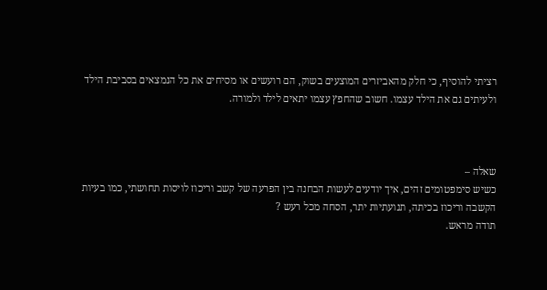רציתי להוסיף, כי חלק מהאביזרים המוצעים בשוק, הם רועשים או מסיחים את כל הנמצאים בסביבת הילד ולעיתים גם את הילד עצמו. חשוב שהחפץ עצמו יתאים לילד ולמורה.



שאלה –
כשיש סימפטומים זהים, איך יודעים לעשות הבחנה בין הפרעה של קשב וריכוז לויסות תחושתי, כמו בעיות הקשבה וריכוז בכיתה, תנועתיות יתר, הסחה מכל רעש ?
תודה מראש.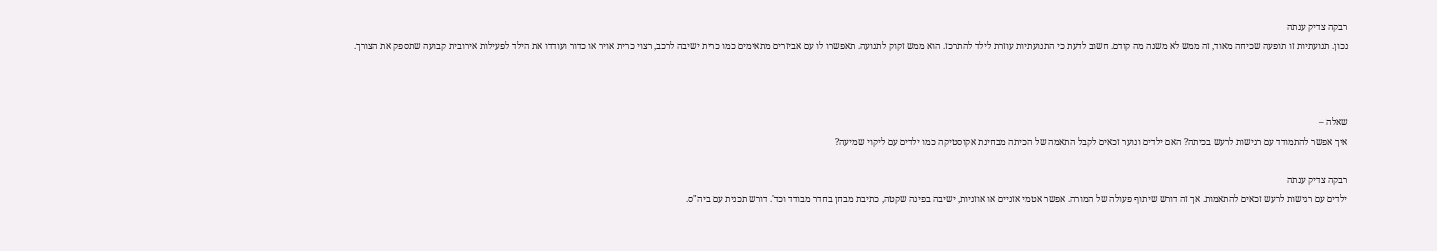רבקה צדיק ענתה
נכון. תנועתיות זו תופעה שכיחה מאוד, זה ממש לא משנה מה קודם. חשוב לדעת כי התנועתיות עוזרת לילד להתרכז. הוא ממש זקוק לתנועה. תאפשרו לו עם אביזרים מתאימים כמו כרית ישיבה לרכב, רצוי כרית אויר או כדור ועודדו את הילד לפעילות אירובית קבועה שתספק את הצורך.



שאלה –
איך אפשר להתמודד עם רגישות לרעש בכיתה? האם ילדים ונוער זכאים לקבל התאמה של הכיתה מבחינת אקוסטיקה כמו ילדים עם ליקוי שמיעה?

רבקה צדיק ענתה
ילדים עם רגישות לרעש זכאים להתאמות. אך זה דורש שיתוף פעולה של המורה. אפשר אטמי אזניים או אוזניות, ישיבה בפינה שקטה, כתיבת מבחן בחדר מבודד וכד'. דורש תכנית עם ביה"ס.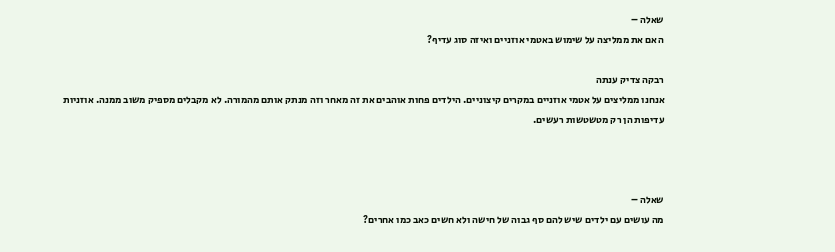שאלה –
האם את ממליצה על שימוש באטמי אוזניים ואיזה סוג עדיף?

רבקה צדיק ענתה
אנחנו ממליצים על אטמי אוזניים במקרים קיצוניים. הילדים פחות אוהבים את זה מאחר וזה מנתק אותם מהמורה. לא מקבלים מספיק משוב ממנה. אוזניות עדיפות הן רק מטשטשות רעשים.



שאלה –
מה עושים עם ילדים שיש להם סף גבוה של חישה ולא חשים כאב כמו אחרים?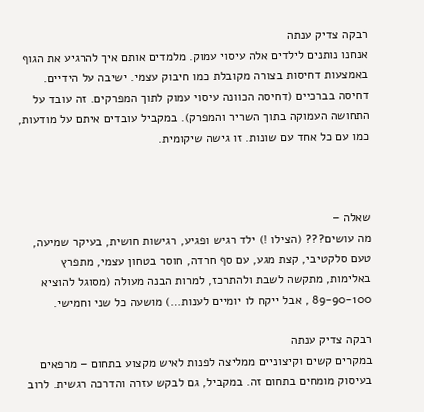רבקה צדיק ענתה
אנחנו נותנים לילדים אלה עיסוי עמוק. מלמדים אותם איך להרגיע את הגוף באמצעות דחיסות בצורה מקובלת כמו חיבוק עצמי. ישיבה על הידיים. דחיסה בברכיים (דחיסה הכוונה עיסוי עמוק לתוך המפרקים. זה עובד על התחושה העמוקה בתוך השריר והמפרק). במקביל עובדים איתם על מודעות, כמו עם כל אחד עם שונות. זו גישה שיקומית.



שאלה –
מה עושים??? (הצילו !) ילד רגיש ופגיע, רגישות חושית, בעיקר שמיעה, טעם סלקטיבי, קצת מגע, עם סף חרדה, חוסר בטחון עצמי, מתפרץ באלימות, מתקשה לשבת ולהתרכז, למרות הבנה מעולה (מסוגל להוציא 89-90-100 , אבל ייקח לו יומיים לענות…) מושעה כל שני וחמישי.

רבקה צדיק ענתה
במקרים קשים וקיצוניים ממליצה לפנות לאיש מקצוע בתחום – מרפאים בעיסוק מומחים בתחום זה. במקביל, גם לבקש עזרה והדרכה רגשית. לרוב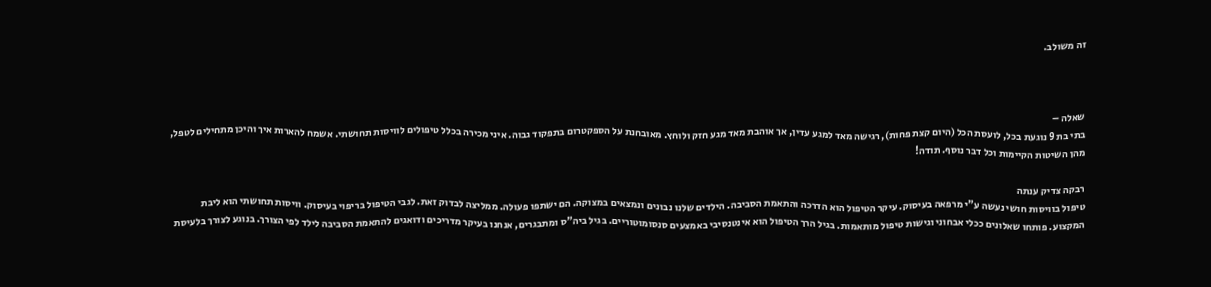זה משולב.



שאלה –
בתי בת 9 נוגעת בכל, לועסת הכל (היום קצת פחות), רגישה מאד למגע עדין, אך אוהבת מאד מגע חזק ולוחץ. מאובחנת על הספקטרום בתפקוד גבוה. איני מכירה בכלל טיפולים לוויסות תחושתי. אשמח להארות איך והיכן מתחילים לטפל, מהן השיטות הקיימות וכל דבר נוסף. תודה!

רבקה צדיק ענתה
טיפול בוויסות חושי נעשה ע"י מרפאה בעיסוק. עיקר הטיפול הוא הדרכה והתאמת הסביבה. הילדים שלנו נבונים ונמצאים במצוקה. הם ישתפו פעולה. ממליצה לבדוק זאת. לגבי הטיפול בריפוי בעיסוק. וויסות תחושתי הוא ליבת המקצוע. פותחו שאלונים ככלי אבחוני וגישות טיפול מותאמות. בגיל הרך הטיפול הוא אינטנסיבי באמצעים סנסומוטוריים. בגיל ביה"ס ומתבגרים, אנחנו בעיקר מדריכים ודואגים להתאמת הסביבה לילד לפי הצורך. בנוגע לצורך בלעיסת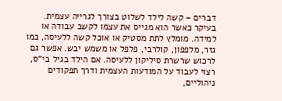דברים – קשה לילד לשלוט בצורך לגרייה עצמית. בעיקר כאשר הוא מגייס את עצמו לקשב עבודה או למידה. מומלץ לתת מסטיק או אוכל קשה ללעיסה, כמו גזר, מלפפון, קולרבי, פלפל או משמש יבש. אפשר גם לרכוש שרשרת סיליקון ללעיסה. אם הילד בגיל בי"ס, רצוי לעבוד על המודעות העצמית ודרך תפקודים ניהוליים,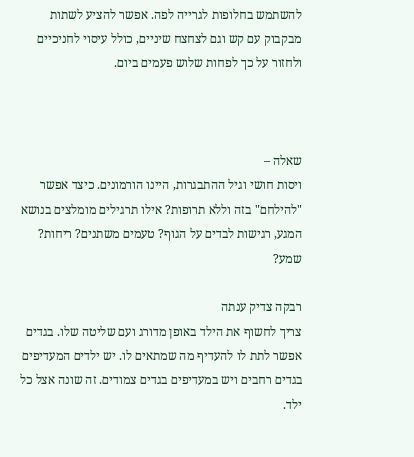להשתמש בחלופות לגרייה לפה. אפשר להציע לשתות מבקבוק עם קש וגם לצחצח שיניים, כולל עיסוי לחניכיים ולחזור על כך לפחות שלוש פעמים ביום.



שאלה –
ויסות חושי וגיל ההתבגרות, היינו הורמונים. כיצד אפשר "להילחם" בזה וללא תרופות? אילו תרגילים מומלצים בנושא המגע, רגישות לבדים על הגוף? טעמים משתנים? ריחות? שמע?

רבקה צדיק ענתה
צריך לחשוף את הילד באופן מדורג ועם שליטה שלו. בגדים אפשר לתת לו להעדיף מה שמתאים לו. יש ילדים המעדיפים בגדים רחבים ויש במעדיפים בגדים צמודים. זה שונה אצל כל ילד.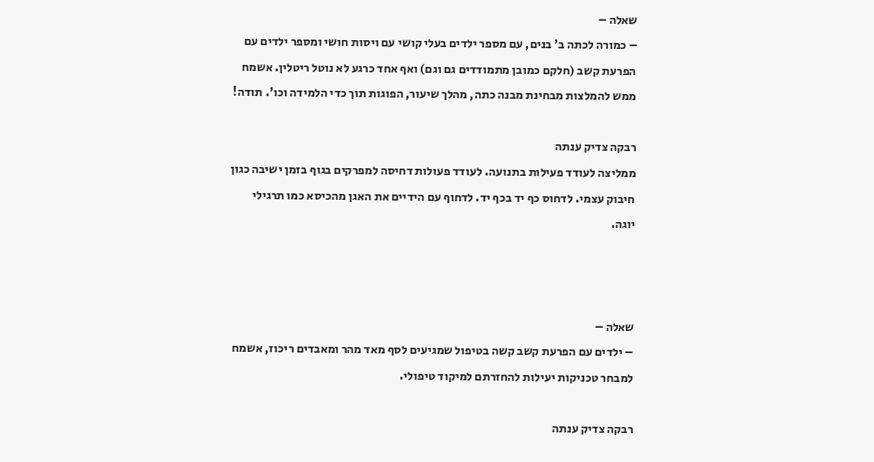שאלה –
– כמורה לכתה ב' בנים, עם מספר ילדים בעלי קושי עם ויסות חושי ומספר ילדים עם הפרעת קשב (חלקם כמובן מתמודדים גם וגם) ואף אחד כרגע לא נוטל ריטלין. אשמח ממש להמלצות מבחינת מבנה כתה, מהלך שיעור, הפוגות תוך כדי הלמידה וכו'. תודה!

רבקה צדיק ענתה
ממליצה לעודד פעילות בתנועה. לעודד פעולות דחיסה למפרקים בגוף בזמן ישיבה כגון חיבוק עצמי. לדחוס כף יד בכף יד. לדחוף עם הידיים את האגן מהכיסא כמו תרגילי יוגה.



שאלה –
– ילדים עם הפרעת קשב קשה בטיפול שמגיעים לסף מאד מהר ומאבדים ריכוז, אשמח למבחר טכניקות יעילות להחזרתם למיקוד טיפולי.

רבקה צדיק ענתה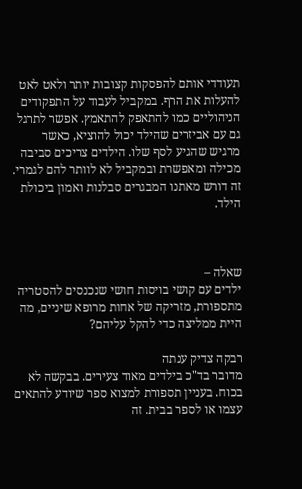תעודדי אותם להפסקות קצובות יותר ולאט לאט להעלות את הרף. במקביל לעבוד על התפקודים הניהוליים כמו להתאפק להתאמץ. אפשר לתרגל גם עם אביזרים שהילד יכול להוציא, כאשר מרגיש שהגיע לסף שלו. הילדים צריכים סביבה מכילה ומאפשרת ובמקביל לא לוותר להם לגמרי. זה דורש מאתנו המבגרים סבלנות ואמון ביכולת הילד.



שאלה –
ילדים עם קושי בויסות חושי שנכנסים להסטריה מתספורת, מזריקה של אחות מרופא שיניים, מה היית ממליצה כדי להקל עליהם?

רבקה צדיק ענתה
מדובר בד"כ בילדים מאוד צעירים. בבקשה לא בכוח. בעניין תספורת למצוא ספר שיודע להתאים עצמו או לספר בבית. זה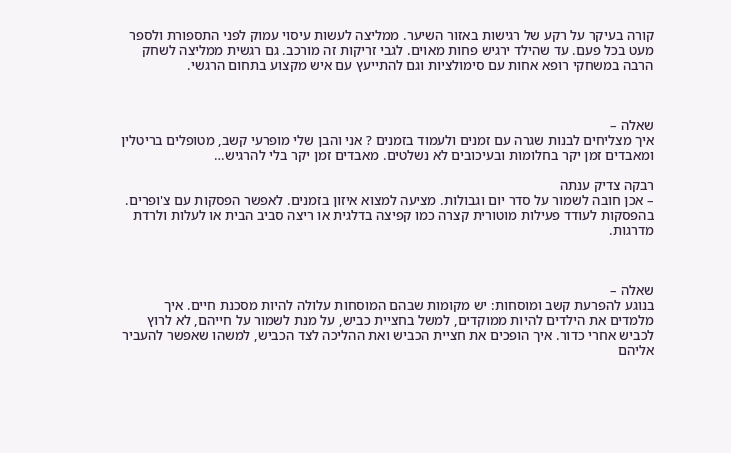קורה בעיקר על רקע של רגישות באזור השיער. ממליצה לעשות עיסוי עמוק לפני התספורת ולספר מעט בכל פעם. עד שהילד ירגיש פחות מאוים. לגבי זריקות זה מורכב. גם רגשית ממליצה לשחק הרבה במשחקי רופא אחות עם סימולציות וגם להתייעץ עם איש מקצוע בתחום הרגשי.



שאלה –
איך מצליחים לבנות שגרה עם זמנים ולעמוד בזמנים ? אני והבן שלי מופרעי קשב, מטופלים בריטלין  ומאבדים זמן יקר בחלומות ובעיכובים לא נשלטים. מאבדים זמן יקר בלי להרגיש…

רבקה צדיק ענתה
– אכן חובה לשמור על סדר יום וגבולות. מציעה למצוא איזון בזמנים. לאפשר הפסקות עם צ'ופרים. בהפסקות לעודד פעילות מוטורית קצרה כמו קפיצה בדלגית או ריצה סביב הבית או לעלות ולרדת מדרגות.



שאלה –
בנוגע להפרעת קשב ומוסחות: יש מקומות שבהם המוסחות עלולה להיות מסכנת חיים. איך מלמדים את הילדים להיות ממוקדים, למשל בחציית כביש, על מנת לשמור על חייהם, לא לרוץ לכביש אחרי כדור. איך הופכים את חציית הכביש ואת ההליכה לצד הכביש, למשהו שאפשר להעביר אליהם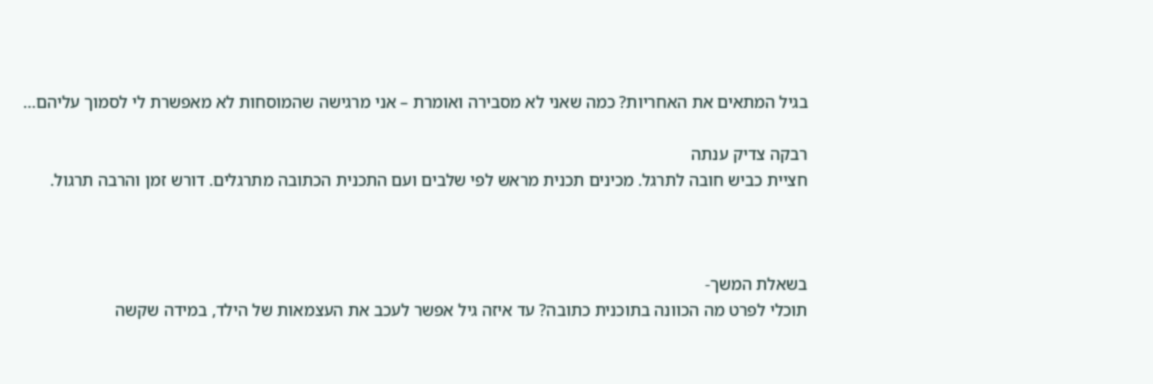בגיל המתאים את האחריות? כמה שאני לא מסבירה ואומרת – אני מרגישה שהמוסחות לא מאפשרת לי לסמוך עליהם…

רבקה צדיק ענתה
חציית כביש חובה לתרגל. מכינים תכנית מראש לפי שלבים ועם התכנית הכתובה מתרגלים. דורש זמן והרבה תרגול.



בשאלת המשך-
תוכלי לפרט מה הכוונה בתוכנית כתובה? עד איזה גיל אפשר לעכב את העצמאות של הילד, במידה שקשה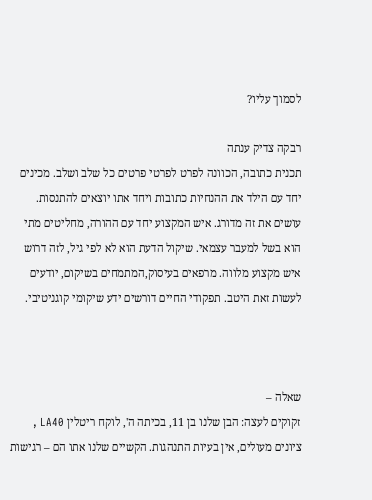לסמוך עליו?

רבקה צדיק ענתה
תכנית כתובה, הכוונה לפרט לפרטי פרטים כל שלב ושלב. מכינים יחד עם הילד את ההנחיות כתובות ויחד אתו יוצאים להתנסות. עושים את זה מדורג. איש המקצוע יחד עם ההורה, מחליטים מתי הוא בשל למעבר עצמאי. שיקול הדעת הוא לא לפי גיל, לזה דרוש איש מקצוע מלווה. מרפאים בעיסוק,המתמחים בשיקום, יודעים לעשות זאת היטב. תפקודי החיים דורשים ידע שיקומי קוגניטיבי.



שאלה –
זקוקים לעצה: הבן שלנו בן 11, בכיתה ה', לוקח ריטלין LA40 , ציונים מעולים, אין בעיות התנהגות. הקשיים שלנו אתו הם – רגישות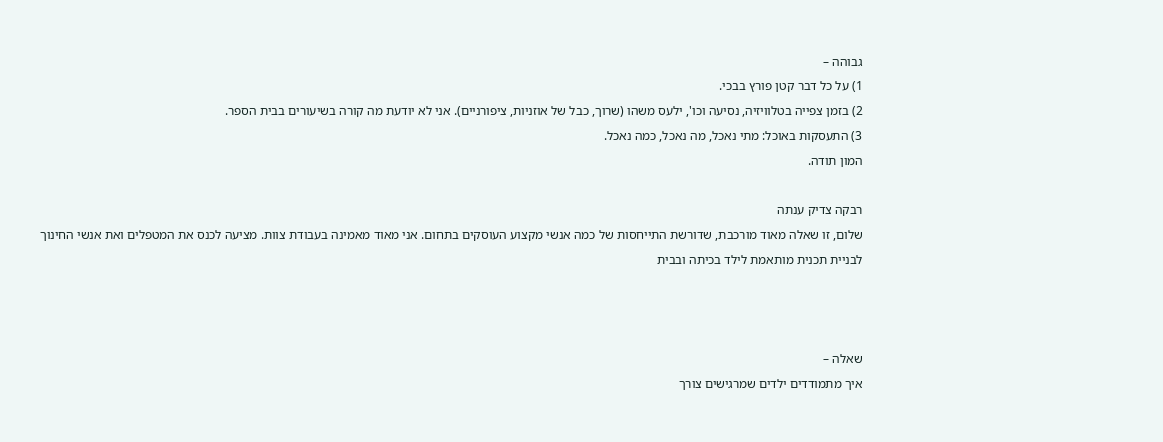גבוהה –
1) על כל דבר קטן פורץ בבכי.
2) בזמן צפייה בטלוויזיה, נסיעה וכו', ילעס משהו (שרוך, כבל של אוזניות, ציפורניים). אני לא יודעת מה קורה בשיעורים בבית הספר.
3) התעסקות באוכל: מתי נאכל, מה נאכל, כמה נאכל.
המון תודה.

רבקה צדיק ענתה
שלום, זו שאלה מאוד מורכבת, שדורשת התייחסות של כמה אנשי מקצוע העוסקים בתחום. אני מאוד מאמינה בעבודת צוות. מציעה לכנס את המטפלים ואת אנשי החינוך לבניית תכנית מותאמת לילד בכיתה ובבית



שאלה –
איך מתמודדים ילדים שמרגישים צורך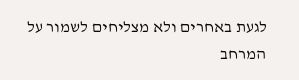לגעת באחרים ולא מצליחים לשמור על המרחב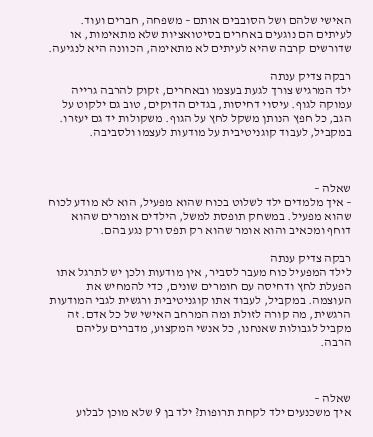האישי שלהם ושל הסובבים אותם – משפחה, חברים ועוד. לעיתים הם נוגעים באחרים בסיטואציות שלא מתאימות, או שדורשים קרבה שהיא לעיתים לא מתאימה, הכוונה היא לנגיעה.

רבקה צדיק ענתה
ילד המרגיש צורך לגעת בעצמו ובאחרים, זקוק להרבה גרייה עמוקה לגוף. עיסוי דחיסות, בגדים הדוקים, טוב גם ילקוט על הגב, כל חפץ הנותן משקל לחץ על הגוף. משקולות יד גם יעזרו. במקביל, לעבוד קוגניטיבית על מודעות לעצמו ולסביבה.



שאלה –
– איך מלמדים ילד לשלוט בכוח שהוא מפעיל, הוא לא מודע לכוח שהוא מפעיל. במשחק תופסת למשל, הילדים אומרים שהוא דוחף ומכאיב והוא אומר שהוא רק תפס ורק נגע בהם.

רבקה צדיק ענתה
לילד המפעיל כוח מעבר לסביר, אין מודעות ולכן יש לתרגל אתו הפעלת לחץ ודחיסה עם חומרים שונים, כדי להמחיש את העוצמה. במקביל, לעבוד אתו קוגניטיבית ורגשית לגבי המודעות הרגשית, מה קורה לזולת ומה המרחב האישי של כל אדם. זה מקביל לגבולות שאנחנו, כל אנשי המקצוע, מדברים עליהם הרבה.



שאלה –
איך משכנעים ילד לקחת תרופות? ילד בן 9 שלא מוכן לבלוע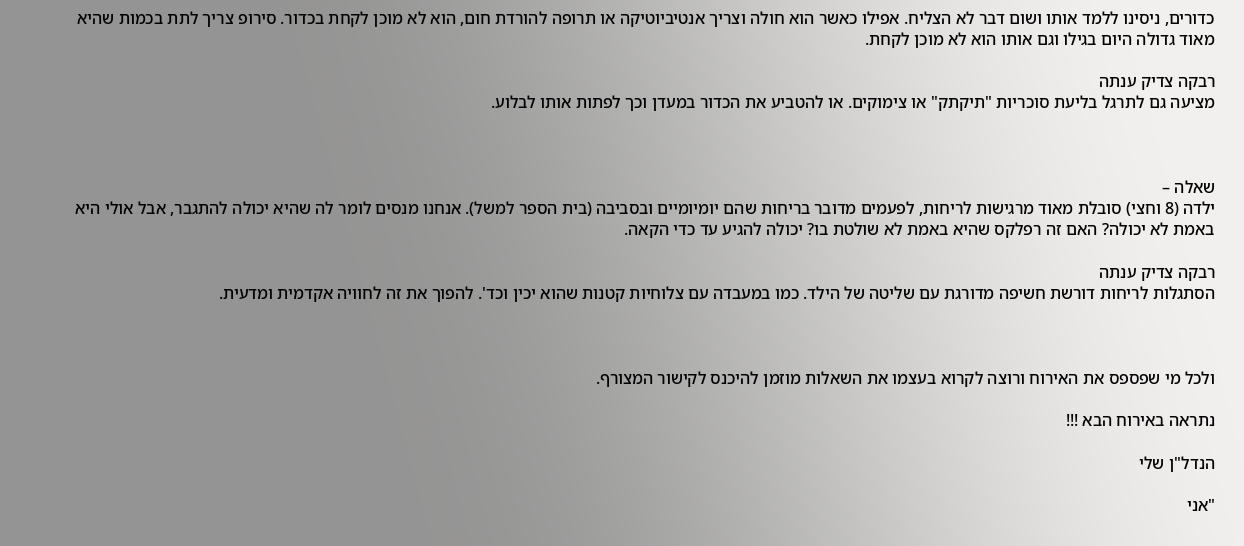כדורים, ניסינו ללמד אותו ושום דבר לא הצליח. אפילו כאשר הוא חולה וצריך אנטיביוטיקה או תרופה להורדת חום, הוא לא מוכן לקחת בכדור. סירופ צריך לתת בכמות שהיא מאוד גדולה היום בגילו וגם אותו הוא לא מוכן לקחת.

רבקה צדיק ענתה
מציעה גם לתרגל בליעת סוכריות "תיקתק" או צימוקים. או להטביע את הכדור במעדן וכך לפתות אותו לבלוע.



שאלה –
ילדה (8 וחצי) סובלת מאוד מרגישות לריחות, לפעמים מדובר בריחות שהם יומיומיים ובסביבה (בית הספר למשל). אנחנו מנסים לומר לה שהיא יכולה להתגבר, אבל אולי היא באמת לא יכולה? האם זה רפלקס שהיא באמת לא שולטת בו? יכולה להגיע עד כדי הקאה.

רבקה צדיק ענתה
הסתגלות לריחות דורשת חשיפה מדורגת עם שליטה של הילד. כמו במעבדה עם צלוחיות קטנות שהוא יכין וכד'. להפוך את זה לחוויה אקדמית ומדעית.



ולכל מי שפספס את האירוח ורוצה לקרוא בעצמו את השאלות מוזמן להיכנס לקישור המצורף.

נתראה באירוח הבא !!!

הנדל"ן שלי

"אני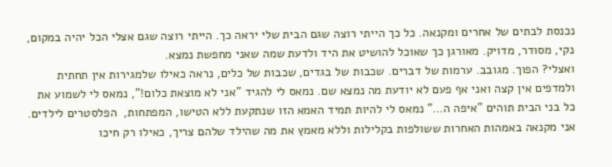נכנסת לבתים של אחרים ומקנאה. כל כך הייתי רוצה שגם הבית שלי יראה כך. הייתי רוצה שגם אצלי הכל יהיה במקום, נקי, מסודר, מדויק. מאורגן כך שאוכל להושיט את היד ולדעת שמה שאני מחפשת נמצא.
ואצלי? הפוך. מגובב. ערמות של דברים. שכבות של בגדים, שכבות של כלים, נראה כאילו שלמגירות אין תחתית ולמדפים אין קצה ואני אף פעם לא יודעת מה נמצא שם. נמאס לי להגיד "אני לא מוצאת כלום!", נמאס לי לשמוע את כל בני הבית תוהים "איפה ה…" נמאס לי להיות תמיד האמא הזו שנתקעת ללא הטישו, המפתחות,  הפלסטרים לילדים.
אני מקנאה באמהות האחרות ששולפות בקלילות וללא מאמץ את מה שהילד שלהם צריך, כאילו רק חיכו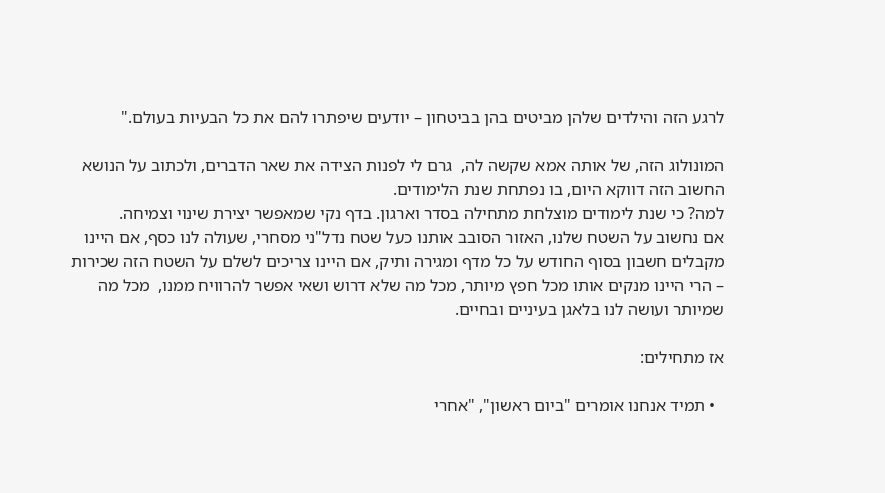לרגע הזה והילדים שלהן מביטים בהן בביטחון – יודעים שיפתרו להם את כל הבעיות בעולם."

המונולוג הזה, של אותה אמא שקשה לה,  גרם לי לפנות הצידה את שאר הדברים, ולכתוב על הנושא החשוב הזה דווקא היום, בו נפתחת שנת הלימודים.
למה? כי שנת לימודים מוצלחת מתחילה בסדר וארגון. בדף נקי שמאפשר יצירת שינוי וצמיחה.
אם נחשוב על השטח שלנו, האזור הסובב אותנו כעל שטח נדל"ני מסחרי, שעולה לנו כסף, אם היינו מקבלים חשבון בסוף החודש על כל מדף ומגירה ותיק, אם היינו צריכים לשלם על השטח הזה שכירות – הרי היינו מנקים אותו מכל חפץ מיותר, מכל מה שלא דרוש ושאי אפשר להרוויח ממנו,  מכל מה שמיותר ועושה לנו בלאגן בעיניים ובחיים.

אז מתחילים:

  • תמיד אנחנו אומרים "ביום ראשון", "אחרי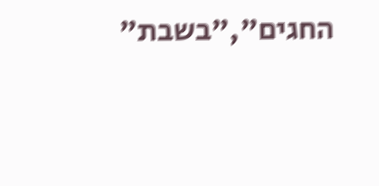החגים","בשבת"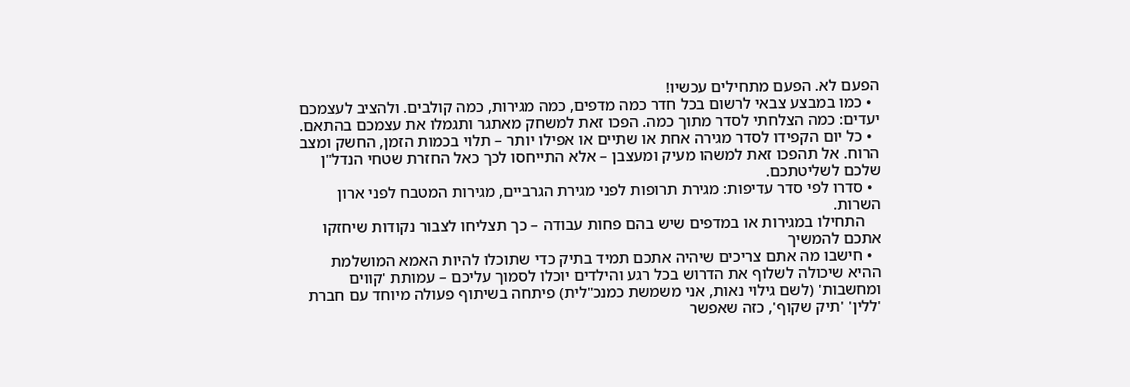הפעם לא. הפעם מתחילים עכשיו!
  • כמו במבצע צבאי לרשום בכל חדר כמה מדפים, כמה מגירות, כמה קולבים. ולהציב לעצמכם יעדים: כמה הצלחתי לסדר מתוך כמה. הפכו זאת למשחק מאתגר ותגמלו את עצמכם בהתאם.
  • כל יום הקפידו לסדר מגירה אחת או שתיים או אפילו יותר – תלוי בכמות הזמן, החשק ומצב הרוח. אל תהפכו זאת למשהו מעיק ומעצבן – אלא התייחסו לכך כאל החזרת שטחי הנדל"ן שלכם לשליטתכם.
  • סדרו לפי סדר עדיפות: מגירת תרופות לפני מגירת הגרביים, מגירות המטבח לפני ארון השרות.
    התחילו במגירות או במדפים שיש בהם פחות עבודה – כך תצליחו לצבור נקודות שיחזקו אתכם להמשיך
  • חישבו מה אתם צריכים שיהיה אתכם תמיד בתיק כדי שתוכלו להיות האמא המושלמת ההיא שיכולה לשלוף את הדרוש בכל רגע והילדים יוכלו לסמוך עליכם – עמותת 'קווים ומחשבות' (לשם גילוי נאות, אני משמשת כמנכ"לית) פיתחה בשיתוף פעולה מיוחד עם חברת 'ללין' 'תיק שקוף', כזה שאפשר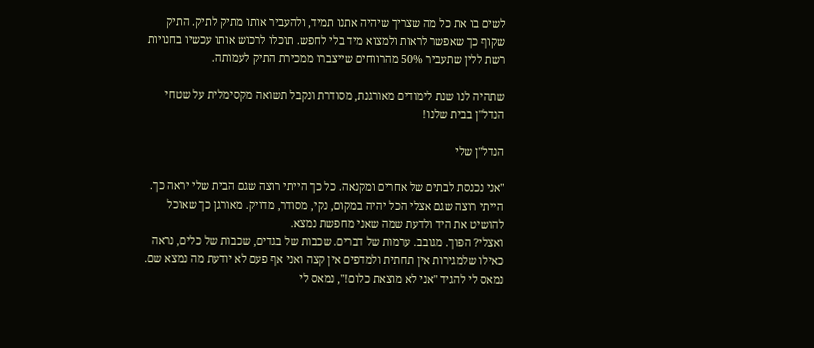לשים בו את כל מה שצריך שיהיה אתנו תמיד, ולהעביר אותו מתיק לתיק. התיק שקוף כך שאפשר לראות ולמצוא מיד בלי לחפש. תוכלו לרכוש אותו עכשיו בחנויות רשת ללין שתעביר 50% מהרווחים שייצברו ממכירת התיק לעמותה.

שתהיה לנו שנת לימודים מאורגנת, מסודרת ונקבל תשואה מקסימלית על שטחי הנדל"ן בבית שלנו!

הנדל"ן שלי

"אני נכנסת לבתים של אחרים ומקנאה. כל כך הייתי רוצה שגם הבית שלי יראה כך. הייתי רוצה שגם אצלי הכל יהיה במקום, נקי, מסודר, מדויק. מאורגן כך שאוכל להושיט את היד ולדעת שמה שאני מחפשת נמצא.
ואצלי? הפוך. מגובב. ערמות של דברים. שכבות של בגדים, שכבות של כלים, נראה כאילו שלמגירות אין תחתית ולמדפים אין קצה ואני אף פעם לא יודעת מה נמצא שם. נמאס לי להגיד "אני לא מוצאת כלום!", נמאס לי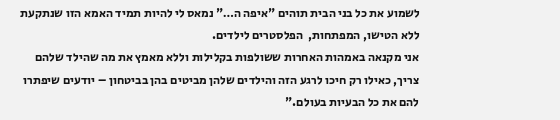לשמוע את כל בני הבית תוהים "איפה ה…" נמאס לי להיות תמיד האמא הזו שנתקעת ללא הטישו, המפתחות,  הפלסטרים לילדים.
אני מקנאה באמהות האחרות ששולפות בקלילות וללא מאמץ את מה שהילד שלהם צריך, כאילו רק חיכו לרגע הזה והילדים שלהן מביטים בהן בביטחון – יודעים שיפתרו להם את כל הבעיות בעולם."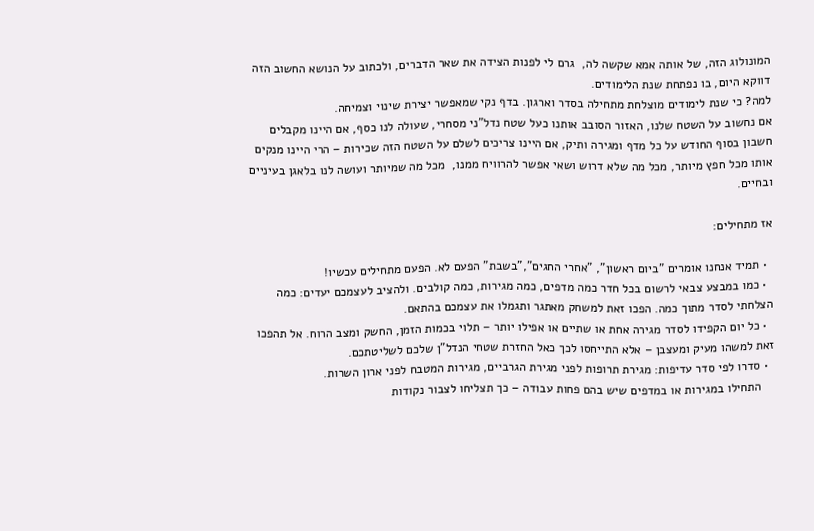המונולוג הזה, של אותה אמא שקשה לה,  גרם לי לפנות הצידה את שאר הדברים, ולכתוב על הנושא החשוב הזה דווקא היום, בו נפתחת שנת הלימודים.
למה? כי שנת לימודים מוצלחת מתחילה בסדר וארגון. בדף נקי שמאפשר יצירת שינוי וצמיחה.
אם נחשוב על השטח שלנו, האזור הסובב אותנו כעל שטח נדל"ני מסחרי, שעולה לנו כסף, אם היינו מקבלים חשבון בסוף החודש על כל מדף ומגירה ותיק, אם היינו צריכים לשלם על השטח הזה שכירות – הרי היינו מנקים אותו מכל חפץ מיותר, מכל מה שלא דרוש ושאי אפשר להרוויח ממנו,  מכל מה שמיותר ועושה לנו בלאגן בעיניים ובחיים.

אז מתחילים:

  • תמיד אנחנו אומרים "ביום ראשון", "אחרי החגים","בשבת" הפעם לא. הפעם מתחילים עכשיו!
  • כמו במבצע צבאי לרשום בכל חדר כמה מדפים, כמה מגירות, כמה קולבים. ולהציב לעצמכם יעדים: כמה הצלחתי לסדר מתוך כמה. הפכו זאת למשחק מאתגר ותגמלו את עצמכם בהתאם.
  • כל יום הקפידו לסדר מגירה אחת או שתיים או אפילו יותר – תלוי בכמות הזמן, החשק ומצב הרוח. אל תהפכו זאת למשהו מעיק ומעצבן – אלא התייחסו לכך כאל החזרת שטחי הנדל"ן שלכם לשליטתכם.
  • סדרו לפי סדר עדיפות: מגירת תרופות לפני מגירת הגרביים, מגירות המטבח לפני ארון השרות.
    התחילו במגירות או במדפים שיש בהם פחות עבודה – כך תצליחו לצבור נקודות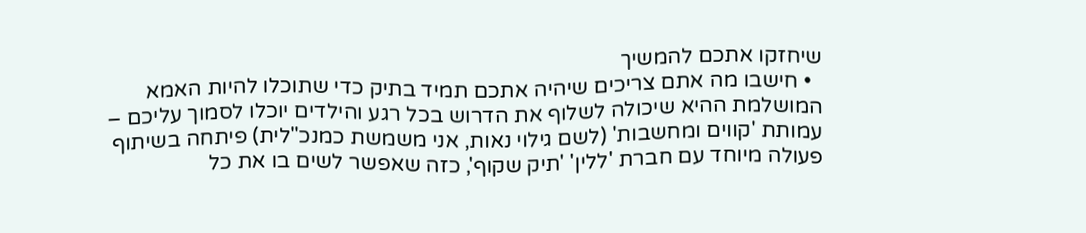שיחזקו אתכם להמשיך
  • חישבו מה אתם צריכים שיהיה אתכם תמיד בתיק כדי שתוכלו להיות האמא המושלמת ההיא שיכולה לשלוף את הדרוש בכל רגע והילדים יוכלו לסמוך עליכם – עמותת 'קווים ומחשבות' (לשם גילוי נאות, אני משמשת כמנכ"לית) פיתחה בשיתוף פעולה מיוחד עם חברת 'ללין' 'תיק שקוף', כזה שאפשר לשים בו את כל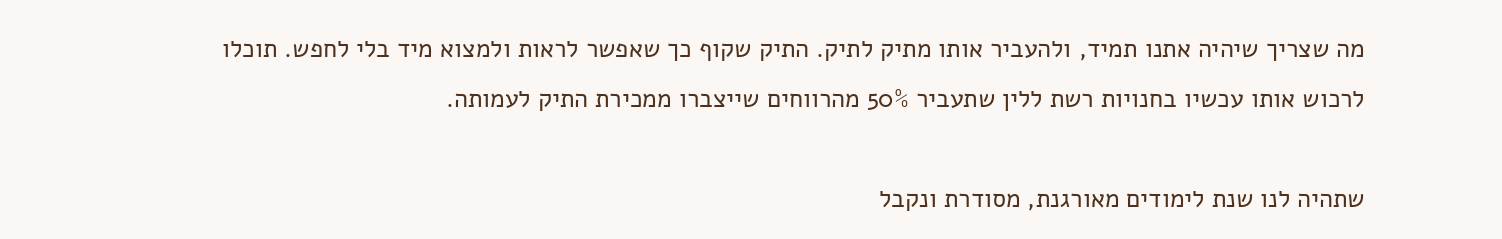מה שצריך שיהיה אתנו תמיד, ולהעביר אותו מתיק לתיק. התיק שקוף כך שאפשר לראות ולמצוא מיד בלי לחפש. תוכלו לרכוש אותו עכשיו בחנויות רשת ללין שתעביר 50% מהרווחים שייצברו ממכירת התיק לעמותה.

שתהיה לנו שנת לימודים מאורגנת, מסודרת ונקבל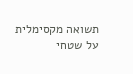תשואה מקסימלית על שטחי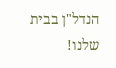הנדל"ן בבית שלנו!